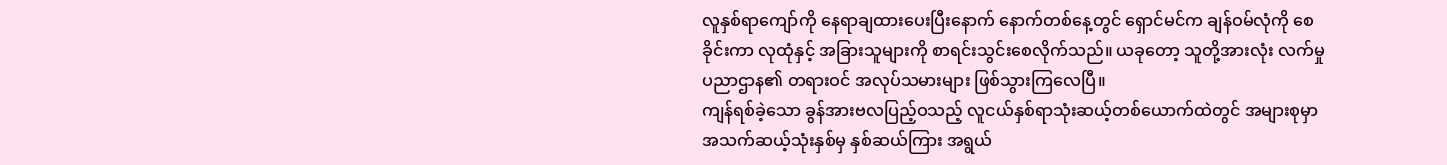လူနှစ်ရာကျော်ကို နေရာချထားပေးပြီးနောက် နောက်တစ်နေ့တွင် ရှောင်မင်က ချန်ဝမ်လုံကို စေခိုင်းကာ လုထုံနှင့် အခြားသူများကို စာရင်းသွင်းစေလိုက်သည်။ ယခုတော့ သူတို့အားလုံး လက်မှုပညာဌာန၏ တရားဝင် အလုပ်သမားများ ဖြစ်သွားကြလေပြီ။
ကျန်ရစ်ခဲ့သော ခွန်အားဗလပြည့်ဝသည့် လူငယ်နှစ်ရာသုံးဆယ့်တစ်ယောက်ထဲတွင် အများစုမှာ အသက်ဆယ့်သုံးနှစ်မှ နှစ်ဆယ်ကြား အရွယ်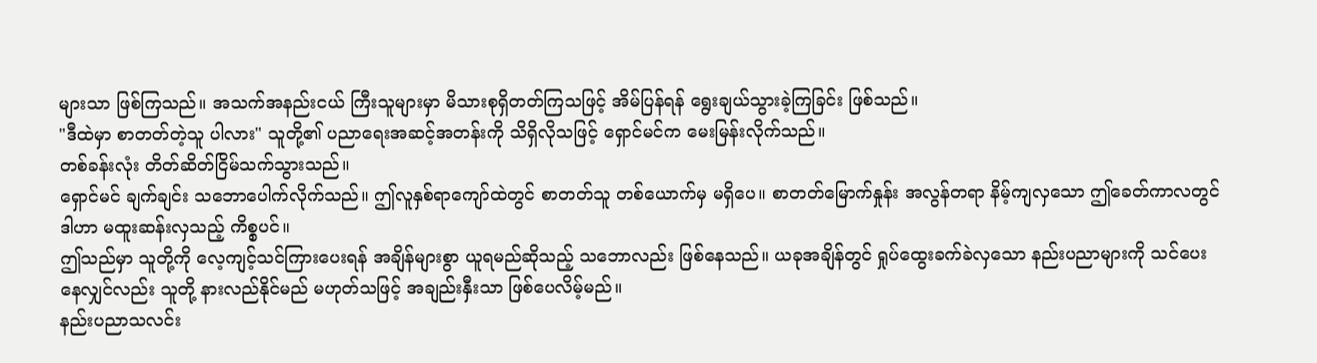များသာ ဖြစ်ကြသည်။ အသက်အနည်းငယ် ကြီးသူများမှာ မိသားစုရှိတတ်ကြသဖြင့် အိမ်ပြန်ရန် ရွေးချယ်သွားခဲ့ကြခြင်း ဖြစ်သည်။
"ဒီထဲမှာ စာတတ်တဲ့သူ ပါလား" သူတို့၏ ပညာရေးအဆင့်အတန်းကို သိရှိလိုသဖြင့် ရှောင်မင်က မေးမြန်းလိုက်သည်။
တစ်ခန်းလုံး တိတ်ဆိတ်ငြိမ်သက်သွားသည်။
ရှောင်မင် ချက်ချင်း သဘောပေါက်လိုက်သည်။ ဤလူနှစ်ရာကျော်ထဲတွင် စာတတ်သူ တစ်ယောက်မှ မရှိပေ။ စာတတ်မြောက်နှုန်း အလွန်တရာ နိမ့်ကျလှသော ဤခေတ်ကာလတွင် ဒါဟာ မထူးဆန်းလှသည့် ကိစ္စပင်။
ဤသည်မှာ သူတို့ကို လေ့ကျင့်သင်ကြားပေးရန် အချိန်များစွာ ယူရမည်ဆိုသည့် သဘောလည်း ဖြစ်နေသည်။ ယခုအချိန်တွင် ရှုပ်ထွေးခက်ခဲလှသော နည်းပညာများကို သင်ပေးနေလျှင်လည်း သူတို့ နားလည်နိုင်မည် မဟုတ်သဖြင့် အချည်းနှီးသာ ဖြစ်ပေလိမ့်မည်။
နည်းပညာသလင်း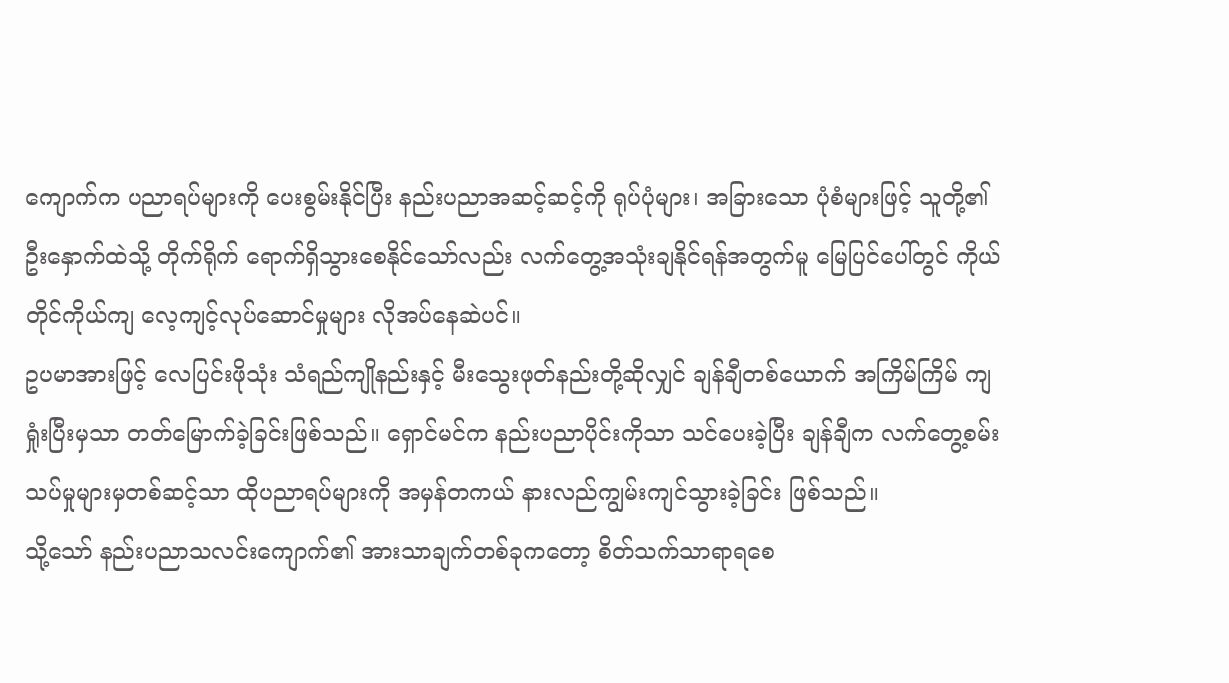ကျောက်က ပညာရပ်များကို ပေးစွမ်းနိုင်ပြီး နည်းပညာအဆင့်ဆင့်ကို ရုပ်ပုံများ၊ အခြားသော ပုံစံများဖြင့် သူတို့၏ ဦးနှောက်ထဲသို့ တိုက်ရိုက် ရောက်ရှိသွားစေနိုင်သော်လည်း လက်တွေ့အသုံးချနိုင်ရန်အတွက်မူ မြေပြင်ပေါ်တွင် ကိုယ်တိုင်ကိုယ်ကျ လေ့ကျင့်လုပ်ဆောင်မှုများ လိုအပ်နေဆဲပင်။
ဥပမာအားဖြင့် လေပြင်းဖိုသုံး သံရည်ကျိုနည်းနှင့် မီးသွေးဖုတ်နည်းတို့ဆိုလျှင် ချန်ချီတစ်ယောက် အကြိမ်ကြိမ် ကျရှုံးပြီးမှသာ တတ်မြောက်ခဲ့ခြင်းဖြစ်သည်။ ရှောင်မင်က နည်းပညာပိုင်းကိုသာ သင်ပေးခဲ့ပြီး ချန်ချီက လက်တွေ့စမ်းသပ်မှုများမှတစ်ဆင့်သာ ထိုပညာရပ်များကို အမှန်တကယ် နားလည်ကျွမ်းကျင်သွားခဲ့ခြင်း ဖြစ်သည်။
သို့သော် နည်းပညာသလင်းကျောက်၏ အားသာချက်တစ်ခုကတော့ စိတ်သက်သာရာရစေ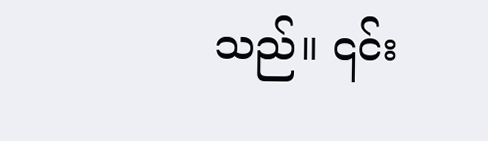သည်။ ၎င်း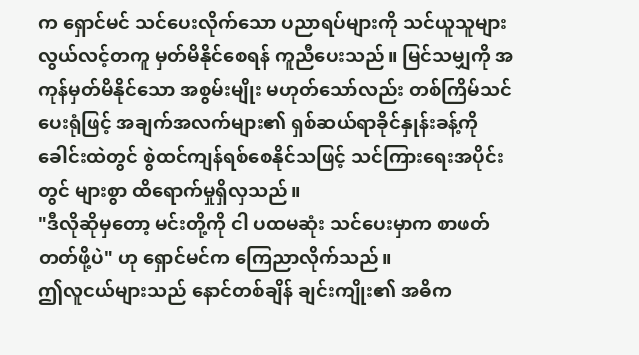က ရှောင်မင် သင်ပေးလိုက်သော ပညာရပ်များကို သင်ယူသူများ လွယ်လင့်တကူ မှတ်မိနိုင်စေရန် ကူညီပေးသည်။ မြင်သမျှကို အကုန်မှတ်မိနိုင်သော အစွမ်းမျိုး မဟုတ်သော်လည်း တစ်ကြိမ်သင်ပေးရုံဖြင့် အချက်အလက်များ၏ ရှစ်ဆယ်ရာခိုင်နှုန်းခန့်ကို ခေါင်းထဲတွင် စွဲထင်ကျန်ရစ်စေနိုင်သဖြင့် သင်ကြားရေးအပိုင်းတွင် များစွာ ထိရောက်မှုရှိလှသည်။
"ဒီလိုဆိုမှတော့ မင်းတို့ကို ငါ ပထမဆုံး သင်ပေးမှာက စာဖတ်တတ်ဖို့ပဲ" ဟု ရှောင်မင်က ကြေညာလိုက်သည်။
ဤလူငယ်များသည် နောင်တစ်ချိန် ချင်းကျိုး၏ အဓိက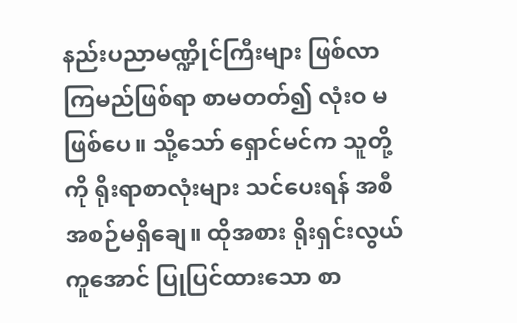နည်းပညာမဏ္ဍိုင်ကြီးများ ဖြစ်လာကြမည်ဖြစ်ရာ စာမတတ်၍ လုံးဝ မဖြစ်ပေ။ သို့သော် ရှောင်မင်က သူတို့ကို ရိုးရာစာလုံးများ သင်ပေးရန် အစီအစဉ်မရှိချေ။ ထိုအစား ရိုးရှင်းလွယ်ကူအောင် ပြုပြင်ထားသော စာ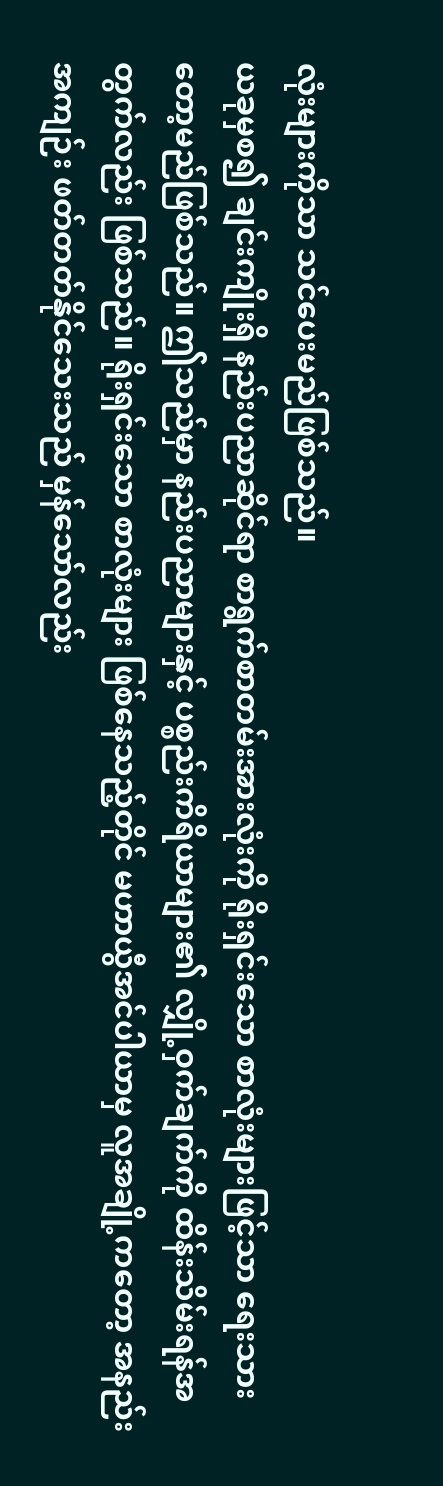လုံးများကိုသာ သင်ပေးမည်ဖြစ်သည်။
ယခုမှစ၍ ချင်းကျိုးရှိ နည်းပညာဆိုင်ရာ စာရွက်စာတမ်းအားလုံးကို ရိုးရှင်းသော စာလုံးများဖြင့်သာ ရေးသားတော့မည်ဖြစ်သည်။ ဤသည်မှာ နည်းပညာများနှင့် ပစ္စည်းကိရိယာများ၏ လျှို့ဝှက်ချက်ကို ထိန်းသိမ်းရန်အတွက်လည်း ဖြစ်သည်။ ရိုးရှင်းသော စာလုံးများ ဖြစ်နေသည့်တိုင် မဟာယွီအင်ပါယာမှ လူအချို့ကတော့ အနည်းအကျဉ်း ဖတ်တတ်နိုင်သေးသည် မှန်သော်လည်း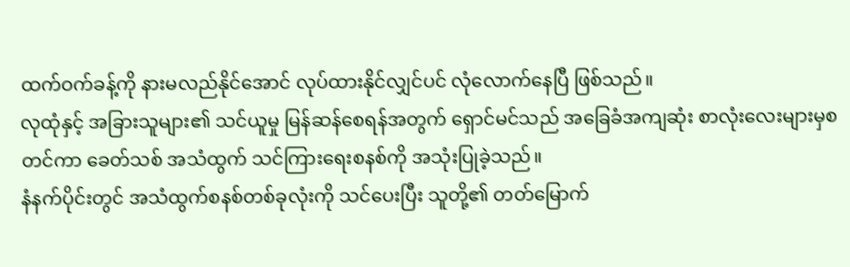ထက်ဝက်ခန့်ကို နားမလည်နိုင်အောင် လုပ်ထားနိုင်လျှင်ပင် လုံလောက်နေပြီ ဖြစ်သည်။
လုထုံနှင့် အခြားသူများ၏ သင်ယူမှု မြန်ဆန်စေရန်အတွက် ရှောင်မင်သည် အခြေခံအကျဆုံး စာလုံးလေးများမှစတင်ကာ ခေတ်သစ် အသံထွက် သင်ကြားရေးစနစ်ကို အသုံးပြုခဲ့သည်။
နံနက်ပိုင်းတွင် အသံထွက်စနစ်တစ်ခုလုံးကို သင်ပေးပြီး သူတို့၏ တတ်မြောက်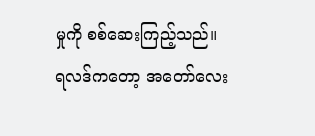မှုကို စစ်ဆေးကြည့်သည်။ ရလဒ်ကတော့ အတော်လေး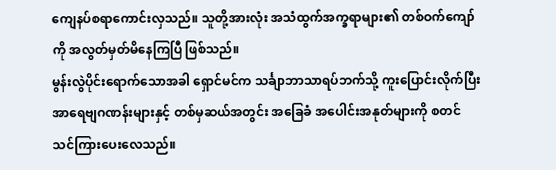ကျေနပ်စရာကောင်းလှသည်။ သူတို့အားလုံး အသံထွက်အက္ခရာများ၏ တစ်ဝက်ကျော်ကို အလွတ်မှတ်မိနေကြပြီ ဖြစ်သည်။
မွန်းလွဲပိုင်းရောက်သောအခါ ရှောင်မင်က သင်္ချာဘာသာရပ်ဘက်သို့ ကူးပြောင်းလိုက်ပြီး အာရေဗျဂဏန်းများနှင့် တစ်မှဆယ်အတွင်း အခြေခံ အပေါင်းအနုတ်များကို စတင်သင်ကြားပေးလေသည်။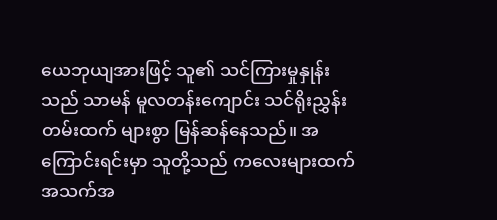ယေဘုယျအားဖြင့် သူ၏ သင်ကြားမှုနှုန်းသည် သာမန် မူလတန်းကျောင်း သင်ရိုးညွှန်းတမ်းထက် များစွာ မြန်ဆန်နေသည်။ အကြောင်းရင်းမှာ သူတို့သည် ကလေးများထက် အသက်အ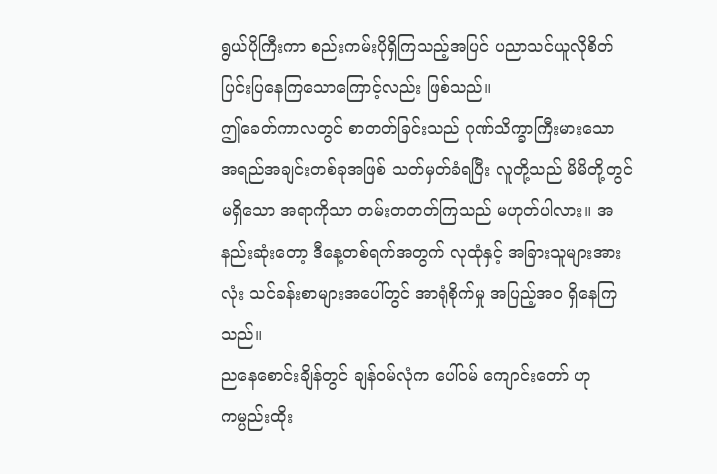ရွယ်ပိုကြီးကာ စည်းကမ်းပိုရှိကြသည့်အပြင် ပညာသင်ယူလိုစိတ် ပြင်းပြနေကြသောကြောင့်လည်း ဖြစ်သည်။
ဤခေတ်ကာလတွင် စာတတ်ခြင်းသည် ဂုဏ်သိက္ခာကြီးမားသော အရည်အချင်းတစ်ခုအဖြစ် သတ်မှတ်ခံရပြီး လူတို့သည် မိမိတို့တွင် မရှိသော အရာကိုသာ တမ်းတတတ်ကြသည် မဟုတ်ပါလား။ အနည်းဆုံးတော့ ဒီနေ့တစ်ရက်အတွက် လုထုံနှင့် အခြားသူများအားလုံး သင်ခန်းစာများအပေါ်တွင် အာရုံစိုက်မှု အပြည့်အဝ ရှိနေကြသည်။
ညနေစောင်းချိန်တွင် ချန်ဝမ်လုံက ပေါ်ဝမ် ကျောင်းတော် ဟု ကမ္ပည်းထိုး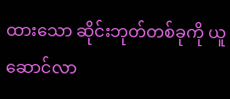ထားသော ဆိုင်းဘုတ်တစ်ခုကို ယူဆောင်လာ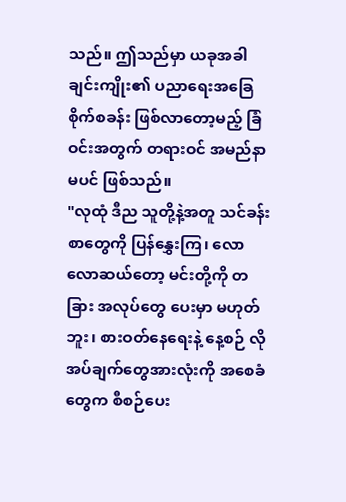သည်။ ဤသည်မှာ ယခုအခါ ချင်းကျိုး၏ ပညာရေးအခြေစိုက်စခန်း ဖြစ်လာတော့မည့် ခြံဝင်းအတွက် တရားဝင် အမည်နာမပင် ဖြစ်သည်။
"လုထုံ ဒီည သူတို့နဲ့အတူ သင်ခန်းစာတွေကို ပြန်နွှေးကြ၊ လောလောဆယ်တော့ မင်းတို့ကို တခြား အလုပ်တွေ ပေးမှာ မဟုတ်ဘူး၊ စားဝတ်နေရေးနဲ့ နေ့စဉ် လိုအပ်ချက်တွေအားလုံးကို အစေခံတွေက စီစဉ်ပေး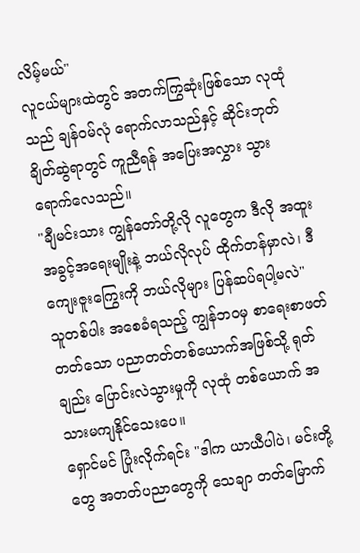လိမ့်မယ်"
လူငယ်များထဲတွင် အတက်ကြွဆုံးဖြစ်သော လုထုံသည် ချန်ဝမ်လုံ ရောက်လာသည်နှင့် ဆိုင်းဘုတ်ချိတ်ဆွဲရာတွင် ကူညီရန် အပြေးအလွှား သွားရောက်လေသည်။
"ချီမင်းသား ကျွန်တော်တို့လို လူတွေက ဒီလို အထူးအခွင့်အရေးမျိုးနဲ့ ဘယ်လိုလုပ် ထိုက်တန်မှာလဲ၊ ဒီကျေးဇူးကြွေးကို ဘယ်လိုများ ပြန်ဆပ်ရပါ့မလဲ" သူတစ်ပါး အစေခံရသည့် ကျွန်ဘဝမှ စာရေးစာဖတ်တတ်သော ပညာတတ်တစ်ယောက်အဖြစ်သို့ ရုတ်ချည်း ပြောင်းလဲသွားမှုကို လုထုံ တစ်ယောက် အသားမကျနိုင်သေးပေ။
ရှောင်မင် ပြုံးလိုက်ရင်း "ဒါက ယာယီပါပဲ၊ မင်းတို့တွေ အတတ်ပညာတွေကို သေချာ တတ်မြောက်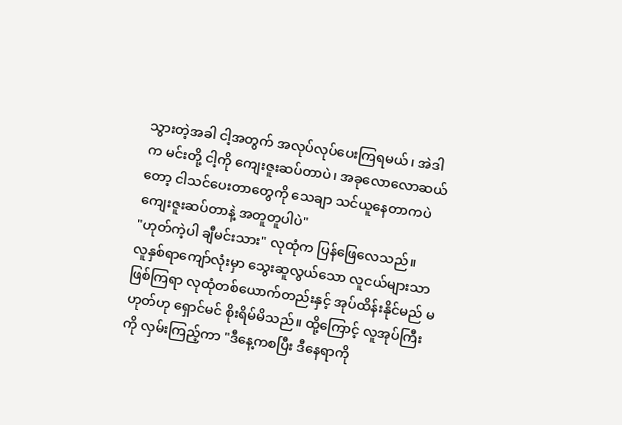သွားတဲ့အခါ ငါ့အတွက် အလုပ်လုပ်ပေးကြရမယ်၊ အဲဒါက မင်းတို့ ငါ့ကို ကျေးဇူးဆပ်တာပဲ၊ အခုလောလောဆယ်တော့ ငါသင်ပေးတာတွေကို သေချာ သင်ယူနေတာကပဲ ကျေးဇူးဆပ်တာနဲ့ အတူတူပါပဲ"
"ဟုတ်ကဲ့ပါ ချီမင်းသား" လုထုံက ပြန်ဖြေလေသည်။
လူနှစ်ရာကျော်လုံးမှာ သွေးဆူလွယ်သော လူငယ်များသာ ဖြစ်ကြရာ လုထုံတစ်ယောက်တည်းနှင့် အုပ်ထိန်းနိုင်မည် မဟုတ်ဟု ရှောင်မင် စိုးရိမ်မိသည်။ ထို့ကြောင့် လူအုပ်ကြီးကို လှမ်းကြည့်ကာ "ဒီနေ့ကစပြီး ဒီနေရာကို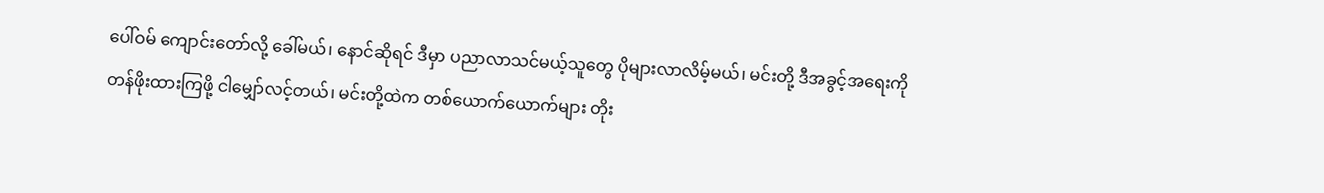ပေါ်ဝမ် ကျောင်းတော်လို့ ခေါ်မယ်၊ နောင်ဆိုရင် ဒီမှာ ပညာလာသင်မယ့်သူတွေ ပိုများလာလိမ့်မယ်၊ မင်းတို့ ဒီအခွင့်အရေးကို တန်ဖိုးထားကြဖို့ ငါမျှော်လင့်တယ်၊ မင်းတို့ထဲက တစ်ယောက်ယောက်များ တိုး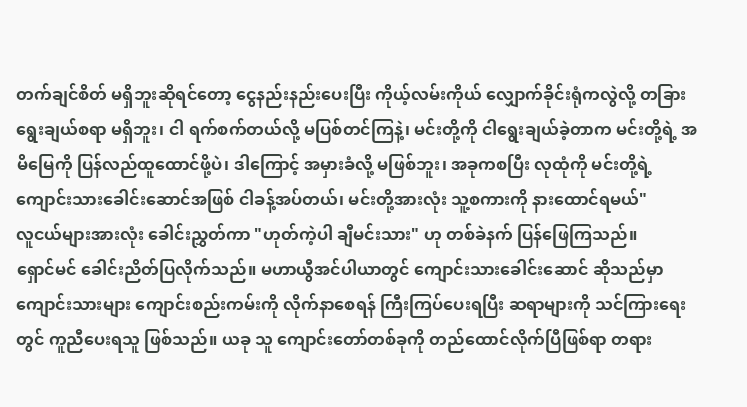တက်ချင်စိတ် မရှိဘူးဆိုရင်တော့ ငွေနည်းနည်းပေးပြီး ကိုယ့်လမ်းကိုယ် လျှောက်ခိုင်းရုံကလွဲလို့ တခြားရွေးချယ်စရာ မရှိဘူး၊ ငါ ရက်စက်တယ်လို့ မပြစ်တင်ကြနဲ့၊ မင်းတို့ကို ငါရွေးချယ်ခဲ့တာက မင်းတို့ရဲ့ အမိမြေကို ပြန်လည်ထူထောင်ဖို့ပဲ၊ ဒါကြောင့် အမှားခံလို့ မဖြစ်ဘူး၊ အခုကစပြီး လုထုံကို မင်းတို့ရဲ့ ကျောင်းသားခေါင်းဆောင်အဖြစ် ငါခန့်အပ်တယ်၊ မင်းတို့အားလုံး သူ့စကားကို နားထောင်ရမယ်"
လူငယ်များအားလုံး ခေါင်းညွှတ်ကာ "ဟုတ်ကဲ့ပါ ချီမင်းသား" ဟု တစ်ခဲနက် ပြန်ဖြေကြသည်။
ရှောင်မင် ခေါင်းညိတ်ပြလိုက်သည်။ မဟာယွီအင်ပါယာတွင် ကျောင်းသားခေါင်းဆောင် ဆိုသည်မှာ ကျောင်းသားများ ကျောင်းစည်းကမ်းကို လိုက်နာစေရန် ကြီးကြပ်ပေးရပြီး ဆရာများကို သင်ကြားရေးတွင် ကူညီပေးရသူ ဖြစ်သည်။ ယခု သူ ကျောင်းတော်တစ်ခုကို တည်ထောင်လိုက်ပြီဖြစ်ရာ တရား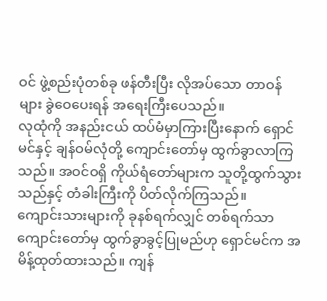ဝင် ဖွဲ့စည်းပုံတစ်ခု ဖန်တီးပြီး လိုအပ်သော တာဝန်များ ခွဲဝေပေးရန် အရေးကြီးပေသည်။
လုထုံကို အနည်းငယ် ထပ်မံမှာကြားပြီးနောက် ရှောင်မင်နှင့် ချန်ဝမ်လုံတို့ ကျောင်းတော်မှ ထွက်ခွာလာကြသည်။ အဝင်ဝရှိ ကိုယ်ရံတော်များက သူတို့ထွက်သွားသည်နှင့် တံခါးကြီးကို ပိတ်လိုက်ကြသည်။
ကျောင်းသားများကို ခုနစ်ရက်လျှင် တစ်ရက်သာ ကျောင်းတော်မှ ထွက်ခွာခွင့်ပြုမည်ဟု ရှောင်မင်က အမိန့်ထုတ်ထားသည်။ ကျန်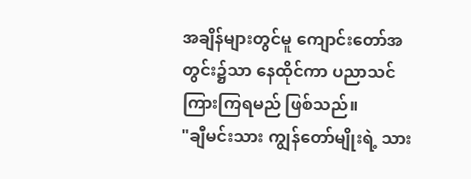အချိန်များတွင်မူ ကျောင်းတော်အတွင်း၌သာ နေထိုင်ကာ ပညာသင်ကြားကြရမည် ဖြစ်သည်။
"ချီမင်းသား ကျွန်တော်မျိုးရဲ့ သား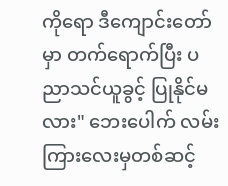ကိုရော ဒီကျောင်းတော်မှာ တက်ရောက်ပြီး ပညာသင်ယူခွင့် ပြုနိုင်မလား" ဘေးပေါက် လမ်းကြားလေးမှတစ်ဆင့်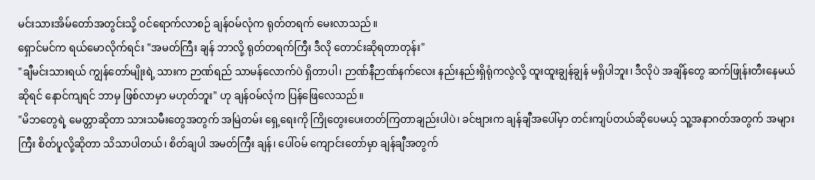မင်းသားအိမ်တော်အတွင်းသို့ ဝင်ရောက်လာစဉ် ချန်ဝမ်လုံက ရုတ်တရက် မေးလာသည်။
ရှောင်မင်က ရယ်မောလိုက်ရင်း "အမတ်ကြီး ချန် ဘာလို့ ရုတ်တရက်ကြီး ဒီလို တောင်းဆိုရတာတုန်း"
"ချီမင်းသားရယ် ကျွန်တော်မျိုးရဲ့ သားက ဉာဏ်ရည် သာမန်လောက်ပဲ ရှိတာပါ၊ ဉာဏ်နီဉာဏ်နက်လေး နည်းနည်းရှိရုံကလွဲလို့ ထူးထူးချွန်ချွန် မရှိပါဘူး၊ ဒီလိုပဲ အချိန်တွေ ဆက်ဖြုန်းတီးနေမယ်ဆိုရင် နောင်ကျရင် ဘာမှ ဖြစ်လာမှာ မဟုတ်ဘူး" ဟု ချန်ဝမ်လုံက ပြန်ဖြေလေသည်။
"မိဘတွေရဲ့ မေတ္တာဆိုတာ သားသမီးတွေအတွက် အမြဲတမ်း ရှေ့ရေးကို ကြိုတွေးပေးတတ်ကြတာချည်းပါပဲ၊ ခင်ဗျားက ချန်ချီအပေါ်မှာ တင်းကျပ်တယ်ဆိုပေမယ့် သူ့အနာဂတ်အတွက် အများကြီး စိတ်ပူလို့ဆိုတာ သိသာပါတယ်၊ စိတ်ချပါ အမတ်ကြီး ချန်၊ ပေါ်ဝမ် ကျောင်းတော်မှာ ချန်ချီအတွက်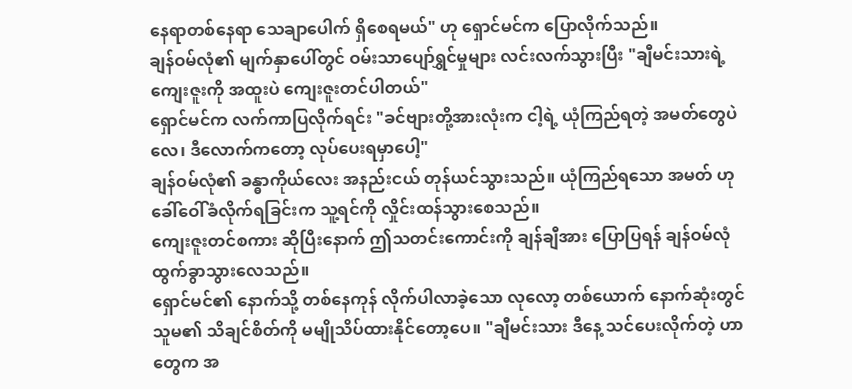နေရာတစ်နေရာ သေချာပေါက် ရှိစေရမယ်" ဟု ရှောင်မင်က ပြောလိုက်သည်။
ချန်ဝမ်လုံ၏ မျက်နှာပေါ်တွင် ဝမ်းသာပျော်ရွှင်မှုများ လင်းလက်သွားပြီး "ချီမင်းသားရဲ့ ကျေးဇူးကို အထူးပဲ ကျေးဇူးတင်ပါတယ်"
ရှောင်မင်က လက်ကာပြလိုက်ရင်း "ခင်ဗျားတို့အားလုံးက ငါ့ရဲ့ ယုံကြည်ရတဲ့ အမတ်တွေပဲလေ၊ ဒီလောက်ကတော့ လုပ်ပေးရမှာပေါ့"
ချန်ဝမ်လုံ၏ ခန္ဓာကိုယ်လေး အနည်းငယ် တုန်ယင်သွားသည်။ ယုံကြည်ရသော အမတ် ဟု ခေါ်ဝေါ်ခံလိုက်ရခြင်းက သူ့ရင်ကို လှိုင်းထန်သွားစေသည်။
ကျေးဇူးတင်စကား ဆိုပြီးနောက် ဤသတင်းကောင်းကို ချန်ချီအား ပြောပြရန် ချန်ဝမ်လုံ ထွက်ခွာသွားလေသည်။
ရှောင်မင်၏ နောက်သို့ တစ်နေကုန် လိုက်ပါလာခဲ့သော လုလော့ တစ်ယောက် နောက်ဆုံးတွင် သူမ၏ သိချင်စိတ်ကို မမျိုသိပ်ထားနိုင်တော့ပေ။ "ချီမင်းသား ဒီနေ့ သင်ပေးလိုက်တဲ့ ဟာတွေက အ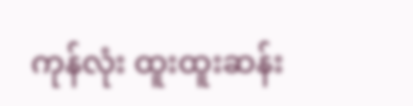ကုန်လုံး ထူးထူးဆန်း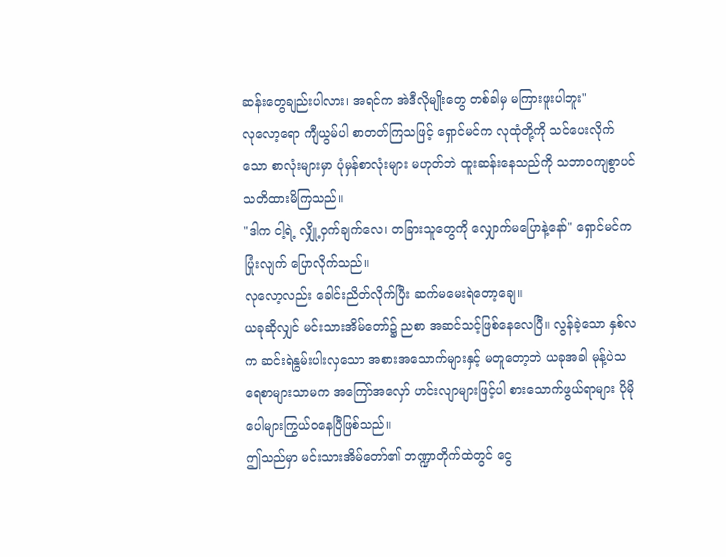ဆန်းတွေချည်းပါလား၊ အရင်က အဲဒီလိုမျိုးတွေ တစ်ခါမှ မကြားဖူးပါဘူး"
လုလော့ရော ကျီယွမ်ပါ စာတတ်ကြသဖြင့် ရှောင်မင်က လုထုံတို့ကို သင်ပေးလိုက်သော စာလုံးများမှာ ပုံမှန်စာလုံးများ မဟုတ်ဘဲ ထူးဆန်းနေသည်ကို သဘာဝကျစွာပင် သတိထားမိကြသည်။
"ဒါက ငါ့ရဲ့ လျှို့ဝှက်ချက်လေ၊ တခြားသူတွေကို လျှောက်မပြောနဲ့နော်" ရှောင်မင်က ပြုံးလျက် ပြောလိုက်သည်။
လုလော့လည်း ခေါင်းညိတ်လိုက်ပြီး ဆက်မမေးရဲတော့ချေ။
ယခုဆိုလျှင် မင်းသားအိမ်တော်၌ ညစာ အဆင်သင့်ဖြစ်နေလေပြီ။ လွန်ခဲ့သော နှစ်လက ဆင်းရဲနွမ်းပါးလှသော အစားအသောက်များနှင့် မတူတော့ဘဲ ယခုအခါ မုန့်ပဲသရေစာများသာမက အကြော်အလှော် ဟင်းလျာများဖြင့်ပါ စားသောက်ဖွယ်ရာများ ပိုမို ပေါများကြွယ်ဝနေပြီဖြစ်သည်။
ဤသည်မှာ မင်းသားအိမ်တော်၏ ဘဏ္ဍာတိုက်ထဲတွင် ငွေ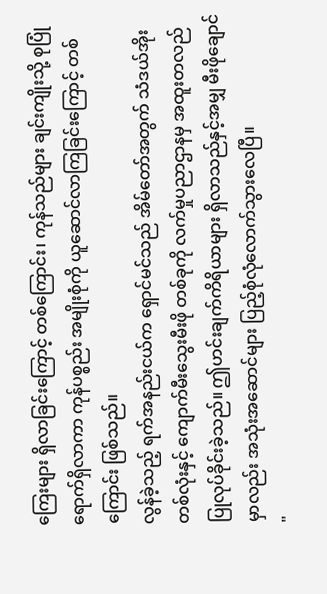ကြေးများ ရှိလာခြင်းကြောင့် တစ်ကြောင်း၊ ကုန်သည်များ ချင်းကျိုးသို့ စုပြုံရောက်ရှိလာကာ ကုန်ပစ္စည်း အမျိုးစုံကို ယူဆောင်လာကြခြင်းကြောင့် တစ်ကြောင်း ဖြစ်သည်။
လွန်ခဲ့သည့် ရက်အနည်းငယ်က ရှောင်မင်သည် အိမ်တော်အတွက် သံဒယ်အိုး တစ်လုံးနှင့် ကျောက်မီးသွေးမီးဖို တစ်ခုကို လက်မှုပညာဌာနမှ အထူးတလည် ပြုလုပ်ခိုင်းခဲ့သည်။ ဤဟင်းချက်ကိရိယာများ ရှိလာသည်နှင့်အမျှ မီးဖိုချောင်မှာလည်း အသုံးအဆောင်များ ပြည့်စုံလုံလောက်သွားလေပြီ။
"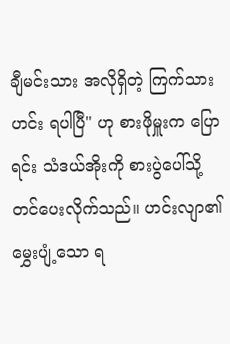ချီမင်းသား အလိုရှိတဲ့ ကြက်သားဟင်း ရပါပြီ" ဟု စားဖိုမှူးက ပြောရင်း သံဒယ်အိုးကို စားပွဲပေါ်သို့ တင်ပေးလိုက်သည်။ ဟင်းလျာ၏ မွှေးပျံ့သော ရ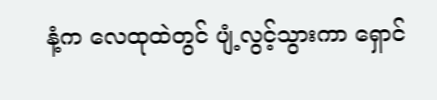နံ့က လေထုထဲတွင် ပျံ့လွင့်သွားကာ ရှောင်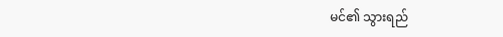မင်၏ သွားရည်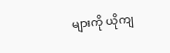များကို ယိုကျ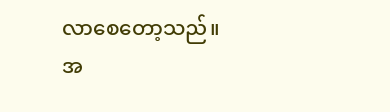လာစေတော့သည်။
အ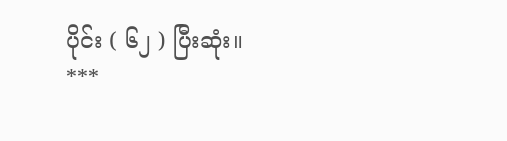ပိုင်း ( ၆၂ ) ပြီးဆုံး။
***